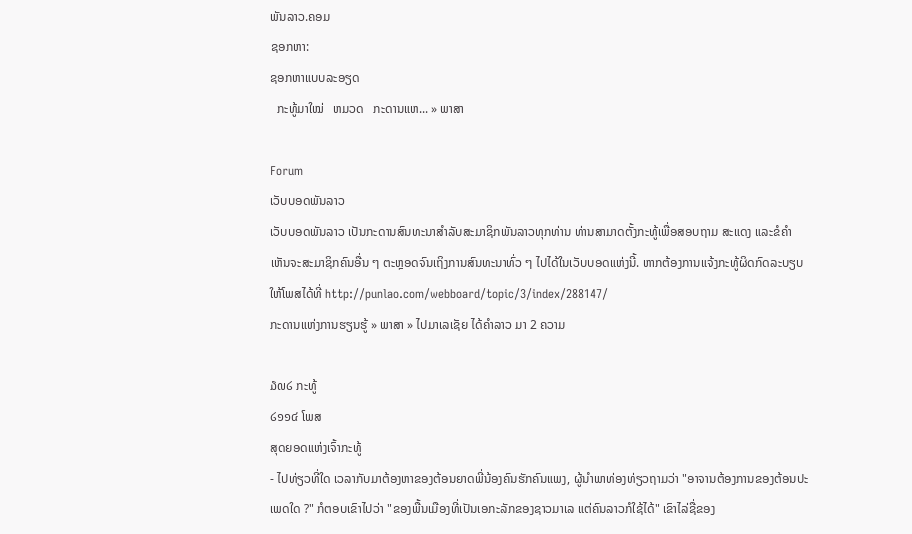ພັນລາວ.ຄອມ
ຊອກຫາ:
ຊອກຫາແບບລະອຽດ
  ກະທູ້ມາໃໝ່   ຫມວດ   ກະດານແຫ... » ພາສາ

Forum
ເວັບບອດພັນລາວ
ເວັບບອດພັນລາວ ເປັນກະດານສົນທະນາສຳລັບສະມາຊິກພັນລາວທຸກທ່ານ ທ່ານສາມາດຕັ້ງກະທູ້ເພື່ອສອບຖາມ ສະແດງ ແລະຂໍຄຳເຫັນຈະສະມາຊິກຄົນອື່ນ ໆ ຕະຫຼອດຈົນເຖິງການສົນທະນາທົ່ວ ໆ ໄປໄດ້ໃນເວັບບອດແຫ່ງນີ້. ຫາກຕ້ອງການແຈ້ງກະທູ້ຜິດກົດລະບຽບ ໃຫ້ໂພສໄດ້ທີ່ http://punlao.com/webboard/topic/3/index/288147/
ກະດານແຫ່ງການຮຽນຮູ້ » ພາສາ » ໄປມາເລເຊັຍ ໄດ້ຄຳລາວ ມາ 2 ຄວາມ

໓໙໒ ກະທູ້
໒໑໑໔ ໂພສ
ສຸດຍອດແຫ່ງເຈົ້າກະທູ້
- ໄປທ່ຽວທີ່ໃດ ເວລາກັບມາຕ້ອງຫາຂອງຕ້ອນຍາດພີ່ນ້ອງຄົນຮັກຄົນແພງ, ຜູ້ນຳພາທ່ອງທ່ຽວຖາມວ່າ "ອາຈານຕ້ອງການຂອງຕ້ອນປະເພດໃດ ?" ກໍຕອບເຂົາໄປວ່າ "ຂອງພື້ນເມືອງທີ່ເປັນເອກະລັກຂອງຊາວມາເລ ແຕ່ຄົນລາວກໍໃຊ້ໄດ້" ເຂົາໄລ່ຊື່ຂອງ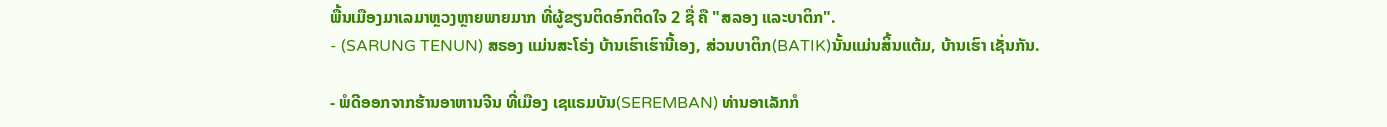ພື້ນເມືອງມາເລມາຫຼວງຫຼາຍພາຍມາກ ທີ່ຜູ້ຂຽນຕິດອົກຕິດໃຈ 2 ຊື່ ຄື "ສລອງ ແລະບາຕິກ".
- (SARUNG TENUN) ສຣອງ ແມ່ນສະໂຣ່ງ ບ້ານເຮົາເຮົານີ້ເອງ, ສ່ວນບາຕິກ(BATIK)ນັ້ນແມ່ນສິ້ນແຕ້ມ, ບ້ານເຮົາ ເຊັ່ນກັນ.

- ພໍດີອອກຈາກຮ້ານອາຫານຈີນ ທີ່ເມືອງ ເຊແຣມບັນ(SEREMBAN) ທ່ານອາເລັກກໍ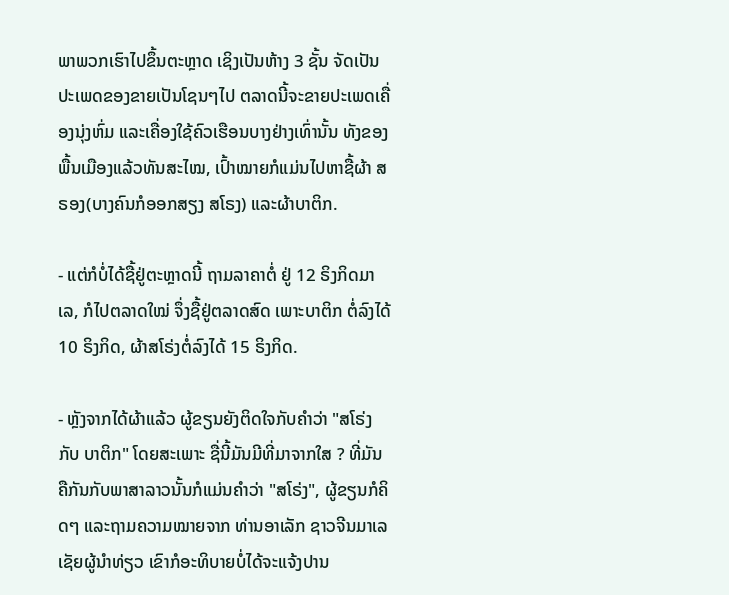ພາພວກເຮົາໄປຂຶ້ນຕະຫຼາດ ເຊິງເປັນຫ້າງ 3 ຊັ້ນ ຈັດເປັນປະເພດຂອງຂາຍເປັນໂຊນໆໄປ ຕລາດນີ້ຈະຂາຍປະເພດເຄື່ອງນຸ່ງຫົ່ມ ແລະເຄື່ອງໃຊ້ຄົວເຮືອນບາງຢ່າງເທົ່ານັ້ນ ທັງຂອງພື້ນເມືອງແລ້ວທັນສະໄໝ, ເປົ້າໝາຍກໍແມ່ນໄປຫາຊື້ຜ້າ ສຣອງ(ບາງຄົນກໍອອກສຽງ ສໂຣງ) ແລະຜ້າບາຕິກ.

- ແຕ່ກໍບໍ່ໄດ້ຊື້ຢູ່ຕະຫຼາດນີ້ ຖາມລາຄາຕໍ່ ຢູ່ 12 ຣິງກິດມາເລ, ກໍໄປຕລາດໃໝ່ ຈຶ່ງຊື້ຢູ່ຕລາດສົດ ເພາະບາຕິກ ຕໍ່ລົງໄດ້ 10 ຣິງກິດ, ຜ້າສໂຣ່ງຕໍ່ລົງໄດ້ 15 ຣິງກິດ.

- ຫຼັງຈາກໄດ້ຜ້າແລ້ວ ຜູ້ຂຽນຍັງຕິດໃຈກັບຄຳວ່າ "ສໂຣ່ງ ກັບ ບາຕິກ" ໂດຍສະເພາະ ຊື່ນີ້ມັນມີທີ່ມາຈາກໃສ ? ທີ່ມັນຄືກັນກັບພາສາລາວນັ້ນກໍແມ່ນຄຳວ່າ "ສໂຣ່ງ", ຜູ້ຂຽນກໍຄິດໆ ແລະຖາມຄວາມໝາຍຈາກ ທ່ານອາເລັກ ຊາວຈີນມາເລເຊັຍຜູ້ນຳທ່ຽວ ເຂົາກໍອະທິບາຍບໍ່ໄດ້ຈະແຈ້ງປານ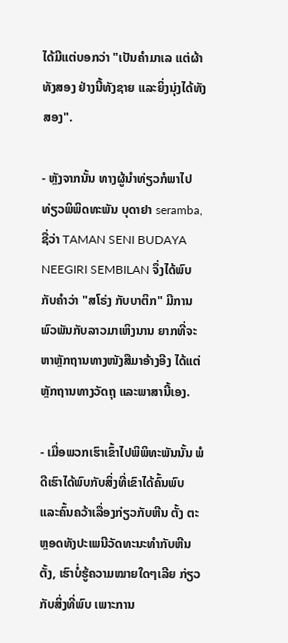ໄດ້ມີແຕ່ບອກວ່າ "ເປັນຄຳມາເລ ແຕ່ຜ້າທັງສອງ ຢ່າງນີ້ທັງຊາຍ ແລະຍິ່ງນຸ່ງໄດ້ທັງສອງ".

- ຫຼັງຈາກນັ້ນ ທາງຜູ້ນຳທ່ຽວກໍພາໄປທ່ຽວພິພິດທະພັນ ບຸດາຢາ seramba, ຊື່ວ່າ TAMAN SENI BUDAYA NEEGIRI SEMBILAN ຈຶ່ງໄດ້ພົບກັບຄຳວ່າ "ສໂຣ່ງ ກັບບາຕິກ" ມີການພົວພັນກັບລາວມາເຫິງນານ ຍາກທີ່ຈະຫາຫຼັກຖານທາງໜັງສືມາອ້າງອີງ ໄດ້ແຕ່ຫຼັກຖານທາງວັດຖຸ ແລະພາສານີ້ເອງ.

- ເມື່ອພວກເຮົາເຂົ້າໄປພິພິທະພັນນັ້ນ ພໍດີເຮົາໄດ້ພົບກັບສິ່ງທີ່ເຂົາໄດ້ຄົ້ນພົບ ແລະຄົ້ນຄວ້າເລື່ອງກ່ຽວກັບຫີນ ຕັ້ງ ຕະຫຼອດທັງປະເພນີວັດທະນະທຳກັບຫີນຕັ້ງ, ເຮົາບໍ່ຮູ້ຄວາມໝາຍໃດໆເລີຍ ກ່ຽວກັບສິ່ງທີ່ພົບ ເພາະການ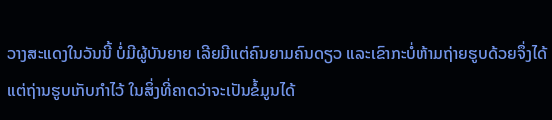ວາງສະແດງໃນວັນນີ້ ບໍ່ມີຜູ້ບັນຍາຍ ເລີຍມີແຕ່ຄົນຍາມຄົນດຽວ ແລະເຂົາກະບໍ່ຫ້າມຖ່າຍຮູບດ້ວຍຈຶ່ງໄດ້ ແຕ່ຖ່ານຮູບເກັບກຳໄວ້ ໃນສິ່ງທີ່ຄາດວ່າຈະເປັນຂໍ້ມູນໄດ້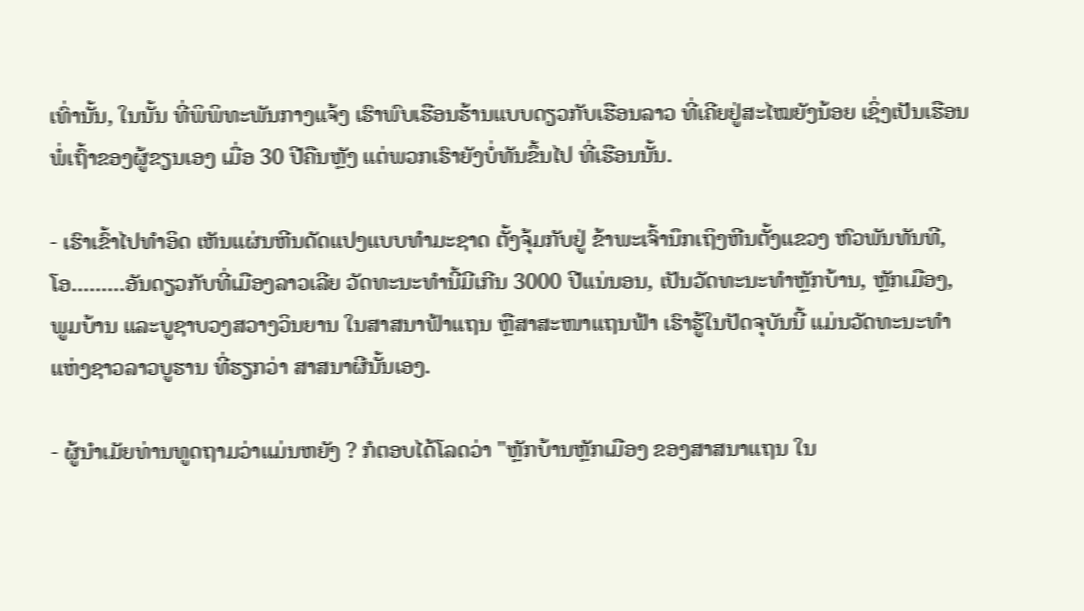ເທົ່ານັ້ນ, ໃນນັ້ນ ທີ່ພິພິທະພັນກາງແຈ້ງ ເຮົາພົບເຮືອນຮ້ານແບບດຽວກັບເຮືອນລາວ ທີ່ເຄີຍຢູ່ສະໄໝຍັງນ້ອຍ ເຊິ່ງເປັນເຮືອນພໍ່ເຖົ້າຂອງຜູ້ຂຽນເອງ ເມື່ອ 30 ປີຄືນຫຼັງ ແຕ່ພວກເຮົາຍັງບໍ່ທັນຂຶ້ນໄປ ທີ່ເຮືອນນັ້ນ.

- ເຮົາເຂົ້າໄປທຳອິດ ເຫັນແຜ່ນຫີນດັດແປງແບບທຳມະຊາດ ຕັ້ງຈຸ້ມກັບຢູ່ ຂ້າພະເຈົ້ານຶກເຖິງຫີນຕັ້ງແຂວງ ຫົວພັນທັນທີ, ໂອ.........ອັນດຽວກັບທີ່ເມືອງລາວເລີຍ ວັດທະນະທຳນີ້ມີເກີນ 3000 ປີແນ່ນອນ, ເປັນວັດທະນະທຳຫຼັກບ້ານ, ຫຼັກເມືອງ, ພູມບ້ານ ແລະບູຊາບວງສວາງວິນຍານ ໃນສາສນາຟ້າແຖນ ຫຼືສາສະໜາແຖນຟ້າ ເຮົາຮູ້ໃນປັດຈຸບັນນີ້ ແມ່ນວັດທະນະທຳແຫ່ງຊາວລາວບູຮານ ທີ່ຮຽກວ່າ ສາສນາຜີນັ້ນເອງ.

- ຜູ້ນຳເມັຍທ່ານທູດຖາມວ່າແມ່ນຫຍັງ ? ກໍຕອບໄດ້ໂລດວ່າ "ຫຼັກບ້ານຫຼັກເມືອງ ຂອງສາສນາແຖນ ໃນ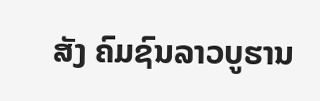ສັງ ຄົມຊົນລາວບູຮານ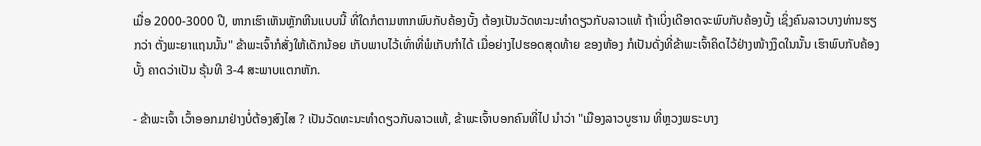ເມື່ອ 2000-3000 ປີ, ຫາກເຮົາເຫັນຫຼັກຫີນແບບນີ້ ທີ່ໃດກໍຕາມຫາກພົບກັບຄ້ອງບັ້ງ ຕ້ອງເປັນວັດທະນະທຳດຽວກັບລາວແທ້ ຖ້າເບິ່ງເດີອາດຈະພົບກັບຄ້ອງບັ້ງ ເຊິ່ງຄົນລາວບາງທ່ານຮຽກວ່າ ຕັ່ງພະຍາແຖນນັ້ນ" ຂ້າພະເຈົ້າກໍສັ່ງໃຫ້ເດັກນ້ອຍ ເກັບພາບໄວ້ເທົ່າທີ່ພໍເກັບກຳໄດ້ ເມື່ອຍ່າງໄປຮອດສຸດທ້າຍ ຂອງຫ້ອງ ກໍເປັນດັ່ງທີ່ຂ້າພະເຈົ້າຄິດໄວ້ຢ່າງໜ້າງງຶດໃນນັ້ນ ເຮົາພົບກັບຄ້ອງບັ້ງ ຄາດວ່າເປັນ ຣຸ້ນທີ 3-4 ສະພາບແຕກຫັກ.

- ຂ້າພະເຈົ້າ ເວົ້າອອກມາຢ່າງບໍ່ຕ້ອງສົງໄສ ? ເປັນວັດທະນະທຳດຽວກັບລາວແທ້, ຂ້າພະເຈົ້າບອກຄົນທີ່ໄປ ນຳວ່າ "ເມືອງລາວບູຮານ ທີ່ຫຼວງພຣະບາງ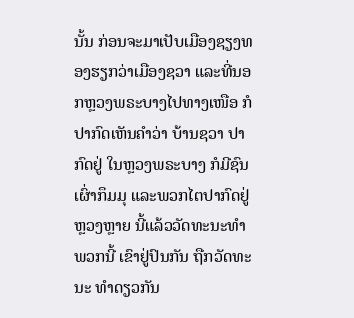ນັ້ນ ກ່ອນຈະມາເປັບເມືອງຊຽງທອງຮຽກວ່າເມືອງຊວາ ແລະທີ່ນອກຫຼວງພຣະບາງໄປທາງເໜືອ ກໍປາກົດເຫັນຄຳວ່າ ບ້ານຊວາ ປາກົດຢູ່ ໃນຫຼວງພຣະບາງ ກໍມີຊົນເຜົ່າກຶມມຸ ແລະພວກໄຕປາກົດຢູ່ຫຼວງຫຼາຍ ນີ້ແລ້ວວັດທະນະທຳພວກນີ້ ເຂົາຢູ່ປົນກັນ ຖືກວັດທະນະ ທຳດຽວກັນ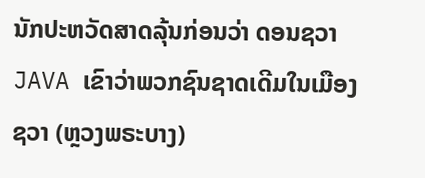ນັກປະຫວັດສາດລຸ້ນກ່ອນວ່າ ດອນຊວາ JAVA ເຂົາວ່າພວກຊົນຊາດເດີມໃນເມືອງຊວາ (ຫຼວງພຣະບາງ)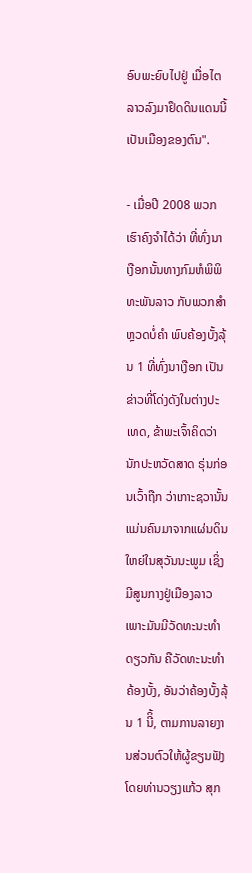ອົບພະຍົບໄປຢູ່ ເມື່ອໄຕລາວລົງມາຢຶດດິນແດນນີ້ເປັນເມືອງຂອງຕົນ".

- ເມື່ອປີ 2008 ພວກເຮົາຄົງຈຳໄດ້ວ່າ ທີ່ທົ່ງນາເງືອກນັ້ນທາງກົມຫໍພິພິທະພັນລາວ ກັບພວກສຳຫຼວດບໍ່ຄໍາ ພົບຄ້ອງບັ້ງລຸ້ນ 1 ທີ່ທົ່ງນາເງືອກ ເປັນຂ່າວທີ່ໂດ່ງດັງໃນຕ່າງປະເທດ, ຂ້າພະເຈົ້າຄິດວ່າ ນັກປະຫວັດສາດ ຣຸ່ນກ່ອນເວົ້າຖືກ ວ່າເກາະຊວານັ້ນ ແມ່ນຄົນມາຈາກແຜ່ນດິນໃຫຍ່ໃນສຸວັນນະພູມ ເຊິ່ງມີສູນກາງຢູ່ເມືອງລາວ ເພາະມັນມີວັດທະນະທຳດຽວກັນ ຄືວັດທະນະທຳຄ້ອງບັ້ງ, ອັນວ່າຄ້ອງບັ້ງລຸ້ນ 1 ນີິ້, ຕາມການລາຍງານສ່ວນຕົວໃຫ້ຜູ້ຂຽນຟັງ ໂດຍທ່ານວຽງແກ້ວ ສຸກ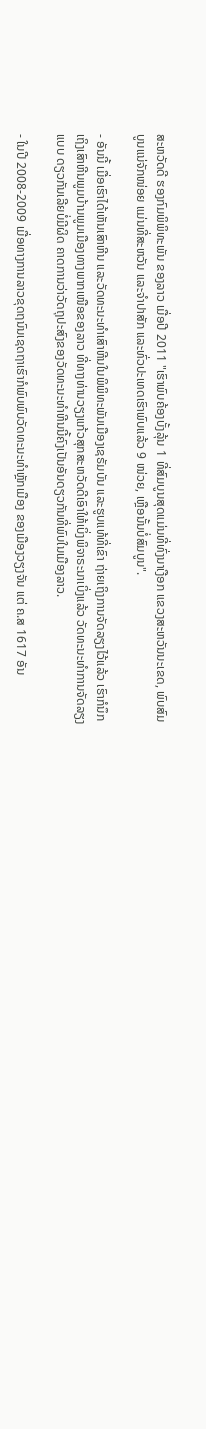ສະຫວັດດີ ຮອງກົມພິພິທະພັນ ຂອງລາວ ເມື່ອປີ 2011 "ເຮົາພົບຄ້ອງບັ້ງລຸ້ນ 1 ທີ່ສົມບູນສຸດແມ່ນທີ່ທົ່ງນາເງືອກ ແຂວງສະຫວັນນະເຂດ, ພົບສົມບູນແນ່ຈັກໜ່ອຍ ແມ່ນທີ່ສະຫວັນ ແລະຈຳປາສັກ ແລະທົ່ວປະເທດເຮົາພົບແລ້ວ 9 ໜ່ວຍ, ເຫຼືອນັ້ນບໍ່ສົມບູນ".

- ອັນນີ້ ເມື່ອເຮົາໄດ້ເຫັນເສົາຫີນ ແລະວັດທະນະທຳເສົາຫີນໃນພິພິທະພັນເມືອງເຊຣັມບັນ ແລະຮູບແທ້ທີ່ເຂົາ ຖ່າຍເຖິງການຈັດລຽງໄວ້ແລ້ວ ເຮົາກໍນຶກເຖິງເສົາຫີນພູມບ້ານພູມເມືອງທາງພາກເໜືອຂອງລາວ ທີ່ທາງທ່ານວຽງແກ້ວສຸກສະຫວັດດີເອົາໃຫ້ເບິ່ງພິຈາຣະນາເບິ່ງແລ້ວ ວັດທະນະທຳການຈັດລຽງແບບ ດຽວກັນເລີຍບໍ່ມີຜິດ ຄາດການວ່າວັດຖຸປະສົງຂອງວັດທະນະທຳຫີນນີ້ຄົງເປັນອັນດຽວກັນທີ່ພົບໃນເມືອງລາວ.

- ໃນປີ 2008-2009 ເມື່ອທາງການລາວຂຸດຖນົນເຊດຖາເຮົາກໍພົບພົບວັດທະນະທຳຫຼັກເມືອງ ຂອງເມືອງວຽງຈັນ ແຕ່ ຄ.ສ 1617 ອັນ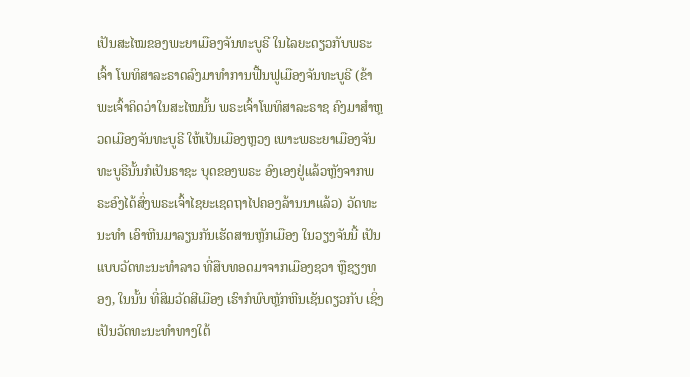ເປັນສະໄໝຂອງພະຍາເມືອງຈັນທະບູຣີ ໃນໄລຍະດຽວກັບພຣະເຈົ້າ ໂພທິສາລະຣາດລົງມາທຳການຟື້ນຟູເມືອງຈັນທະບູຣີ (ຂ້າພະເຈົ້າຄິດວ່າໃນສະໄໝນັ້ນ ພຣະເຈົ້າໂພທິສາລະຣາຊ ຄົງມາສຳຫຼວດເມືອງຈັນທະບູຣີ ໃຫ້ເປັນເມືອງຫຼວງ ເພາະພຣະຍາເມືອງຈັນທະບູຣີນັ້ນກໍເປັນຣາຊະ ບຸດຂອງພຣະ ອົງເອງຢູ່ແລ້ວຫຼັງຈາກພຣະອົງໄດ້ສົ່ງພຣະເຈົ້າໄຊຍະເຊດຖາໄປຄອງລ້ານນາແລ້ວ) ວັດທະນະທຳ ເອົາຫີນມາລຽນກັນເຮັດສານຫຼັກເມືອງ ໃນວຽງຈັນນີ້ ເປັນແບບວັດທະນະທຳລາວ ທີ່ສືບທອດມາຈາກເມືອງຊວາ ຫຼືຊຽງທອງ, ໃນນັ້ນ ທີ່ສິມວັດສີເມືອງ ເຮົາກໍພົບຫຼັກຫີນເຊັນດຽວກັບ ເຊິ່ງເປັນວັດທະນະທຳທາງໃຕ້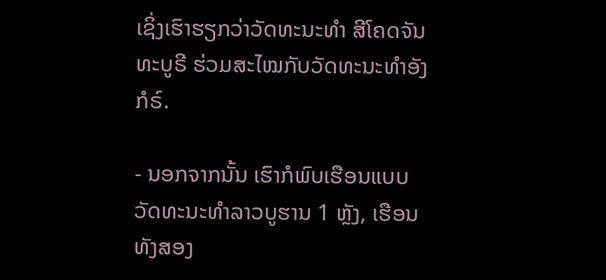ເຊິ່ງເຮົາຮຽກວ່າວັດທະນະທຳ ສີໂຄດຈັນທະບູຣີ ຮ່ວມສະໄໝກັບວັດທະນະທຳອັງກໍຣ໌.

- ນອກຈາກນັ້ນ ເຮົາກໍພົບເຮືອນແບບວັດທະນະທຳລາວບູຮານ 1 ຫຼັງ, ເຮືອນທັງສອງ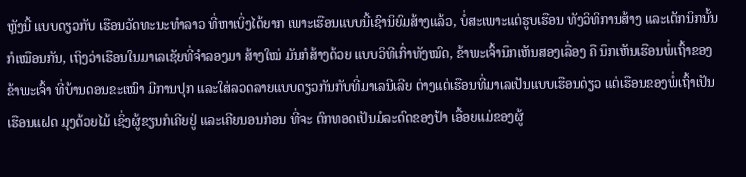ຫຼັງນີ້ ແບບດຽວກັບ ເຮືອນວັດທະນະທຳລາວ ທີ່ຫາເບິ່ງໄດ້ຍາກ ເພາະເຮືອນແບບນີ້ເຊົານິຍົມສ້າງແລ້ວ, ບໍ່ສະເພາະແຕ່ຮູບເຮືອນ ທັງວິທິການສ້າງ ແລະເຕັກນິກນັ້ນກໍເໝືອນກັນ, ເຖິງວ່າເຮືອນໃນມາເລເຊັຍທີ່ຈຳລອງມາ ສ້າງໃໝ່ ມັນກໍສ້າງດ້ວຍ ແບບວິທີເກົ່າທັງໝົດ, ຂ້າພະເຈົ້ານຶກເຫັນສອງເລື່ອງ ຄື ນຶກເຫັນເຮືອນພໍ່ເຖົ້າຂອງຂ້າພະເຈົ້າ ທີ່ບ້ານດອນຂະເໝົາ ມີການປຸກ ແລະໃສ່ລວດລາຍແບບດຽວກັນກັບທີ່ມາເລນີເລີຍ ຕ່າງແຕ່ເຮືອນທີ່ມາເລເປັນແບບເຮືອນດ່ຽວ ແຕ່ເຮືອນຂອງພໍ່ເຖົ້າເປັນເຮືອນແຝດ ມຸງດ້ວຍໄມ້ ເຊິ່ງຜູ້ຂຽນກໍເຄີຍຢູ່ ແລະເຄີຍນອນກ່ອນ ທີ່ຈະ ຕົກທອດເປັນມໍລະດົດຂອງປ້າ ເອື້ອຍແມ່ຂອງຜູ້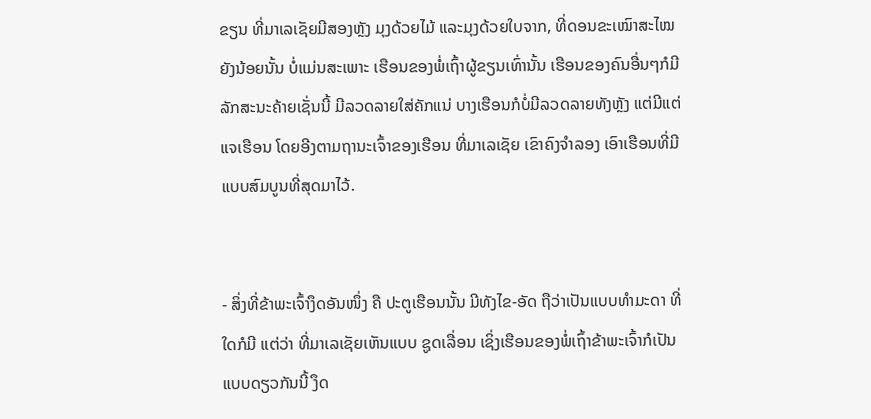ຂຽນ ທີ່ມາເລເຊັຍມີສອງຫຼັງ ມຸງດ້ວຍໄມ້ ແລະມຸງດ້ວຍໃບຈາກ, ທີ່ດອນຂະເໝົາສະໄໝຍັງນ້ອຍນັ້ນ ບໍ່ແມ່ນສະເພາະ ເຮືອນຂອງພໍ່ເຖົ້າຜູ້ຂຽນເທົ່ານັ້ນ ເຮືອນຂອງຄົນອື່ນໆກໍມີລັກສະນະຄ້າຍເຊັ່ນນີ້ ມີລວດລາຍໃສ່ຄັກແນ່ ບາງເຮືອນກໍບໍ່ມີລວດລາຍທັງຫຼັງ ແຕ່ມີແຕ່ແຈເຮືອນ ໂດຍອີງຕາມຖານະເຈົ້າຂອງເຮືອນ ທີ່ມາເລເຊັຍ ເຂົາຄົງຈຳລອງ ເອົາເຮືອນທີ່ມີແບບສົມບູນທີ່ສຸດມາໄວ້.


- ສິ່ງທີ່ຂ້າພະເຈົ້າງຶດອັນໜຶ່ງ ຄື ປະຕູເຮືອນນັ້ນ ມີທັງໄຂ-ອັດ ຖືວ່າເປັນແບບທຳມະດາ ທີ່ໃດກໍມີ ແຕ່ວ່າ ທີ່ມາເລເຊັຍເຫັນແບບ ຊູດເລື່ອນ ເຊິ່ງເຮືອນຂອງພໍ່ເຖົ້າຂ້າພະເຈົ້າກໍເປັນແບບດຽວກັນນີ້ ງຶດ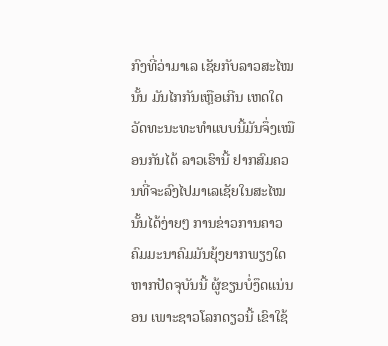ກົງທີ່ວ່າມາເລ ເຊັຍກັບລາວສະໄໝນັ້ນ ມັນໄກກັນເຫຼືອເກີນ ເຫດໃດວັດທະນະທະທຳແບບນີ້ມັນຈຶ່ງເໝືອນກັນໄດ້ ລາວເຮົານີ້ ຢາກສົມຄວນທີ່ຈະລົງໄປມາເລເຊັຍໃນສະໄໝນັ້ນໄດ້ງ່າຍໆ ການຂ່າວການຄາວ ຄົມມະນາຄົມມັນຍຸ້ງຍາກພຽງໃດ ຫາກປັດຈຸບັນນີ້ ຜູ້ຂຽນບໍ່ງຶດແນ່ນອນ ເພາະຊາວໂລກດຽວນີ້ ເຂົາໃຊ້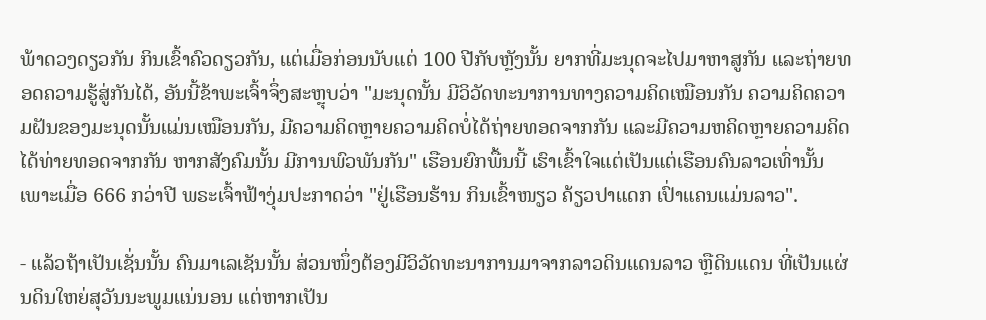ພ້າດວງດຽວກັນ ກິນເຂົ້າຄົວດຽວກັນ, ແຕ່ເມື່ອກ່ອນນັບແຕ່ 100 ປີກັບຫຼັງນັ້ນ ຍາກທີ່ມະນຸດຈະໄປມາຫາສູກັນ ແລະຖ່າຍທອດຄວາມຮູ້ສູ່ກັນໄດ້, ອັນນີ້ຂ້າພະເຈົ້າຈຶ່ງສະຫຼຸບວ່າ "ມະນຸດນັ້ນ ມີວິວັດທະນາການທາງຄວາມຄິດເໝືອນກັນ ຄວາມຄິດຄວາມຝັນຂອງມະນຸດນັ້ນແມ່ນເໝືອນກັນ, ມີຄວາມຄິດຫຼາຍຄວາມຄິດບໍ່ໄດ້ຖ່າຍທອດຈາກກັນ ແລະມີຄວາມຫຄິດຫຼາຍຄວາມຄິດໄດ້ທ່າຍທອດຈາກກັນ ຫາກສັງຄົມນັ້ນ ມີການພົວພັນກັນ" ເຮືອນຍົກພື້ນນີ້ ເຮົາເຂົ້າໃຈແຕ່ເປັນແຕ່ເຮືອນຄົນລາວເທົ່ານັ້ນ ເພາະເມື່ອ 666 ກວ່າປີ ພຣະເຈົ້າຟ້າງຸ່ມປະກາດວ່າ "ຢູ່ເຮືອນຮ້ານ ກິນເຂົ້າໜຽວ ຄ້ຽວປາແດກ ເປົ່າແຄນແມ່ນລາວ".

- ແລ້ວຖ້າເປັນເຊັ່ນນັ້ນ ຄົນມາເລເຊັນນັ້ນ ສ່ວນໜຶ່ງຕ້ອງມີວິວັດທະນາການມາຈາກລາວດິນແດນລາວ ຫຼືດິນແດນ ທີ່ເປັນແຜ່ນດິນໃຫຍ່ສຸວັນນະພູມແນ່ນອນ ແຕ່ຫາກເປັນ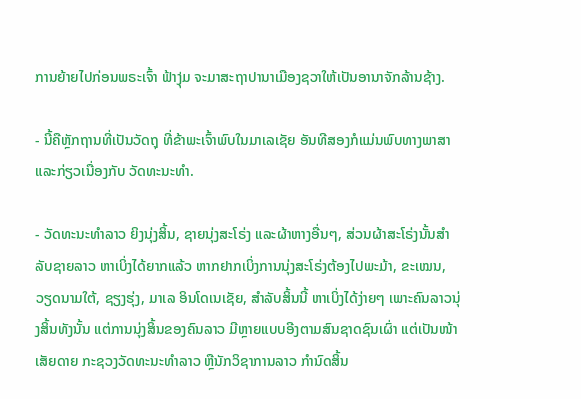ການຍ້າຍໄປກ່ອນພຣະເຈົ້າ ຟ້າງຸ່ມ ຈະມາສະຖາປານາເມືອງຊວາໃຫ້ເປັນອານາຈັກລ້ານຊ້າງ.

- ນີ້ຄືຫຼັກຖານທີ່ເປັນວັດຖຸ ທີ່ຂ້າພະເຈົ້າພົບໃນມາເລເຊັຍ ອັນທີສອງກໍແມ່ນພົບທາງພາສາ ແລະກ່ຽວເນື່ອງກັບ ວັດທະນະທຳ.

- ວັດທະນະທຳລາວ ຍິງນຸ່ງສິ້ນ, ຊາຍນຸ່ງສະໂຣ່ງ ແລະຜ້າຫາງອື່ນໆ, ສ່ວນຜ້າສະໂຣ່ງນັ້ນສຳລັບຊາຍລາວ ຫາເບິ່ງໄດ້ຍາກແລ້ວ ຫາກຢາກເບິ່ງການນຸ່ງສະໂຣ່ງຕ້ອງໄປພະມ້າ, ຂະເໝນ, ວຽດນາມໃຕ້, ຊຽງຮຸ່ງ, ມາເລ ອິນໂດເນເຊັຍ, ສຳລັບສິ້ນນີ້ ຫາເບິ່ງໄດ້ງ່າຍໆ ເພາະຄົນລາວນຸ່ງສິ້ນທັງນັ້ນ ແຕ່ການນຸ່ງສິ້ນຂອງຄົນລາວ ມີຫຼາຍແບບອີງຕາມສົນຊາດຊົນເຜົ່າ ແຕ່ເປັນໜ້າເສັຍດາຍ ກະຊວງວັດທະນະທຳລາວ ຫຼືນັກວິຊາການລາວ ກຳນົດສິ້ນ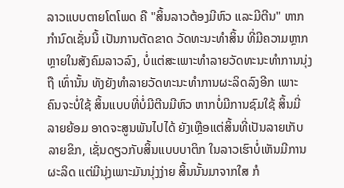ລາວແບບຕາຍໂຕໂພດ ຄື "ສິ້ນລາວຕ້ອງມີຫົວ ແລະມີຕີນ" ຫາກກຳນົດເຊັ່ນນີ້ ເປັນການຕັດຂາດ ວັດທະນະທຳສິ້ນ ທີ່ມີຄວາມຫຼາກຫຼາຍໃນສັງຄົມລາວລົງ, ບໍ່ແຕ່ສະເພາະທຳລາຍວັດທະນະທຳການນຸ່ງຖື ເທົ່ານັ້ນ ທັງຍັງທຳລາຍວັດທະນະທຳການຜະລິດລົງອີກ ເພາະຄົນຈະບໍ່ໃຊ້ ສິ້ນແບບທີ່ບໍ່ມີຕີນມີຫົວ ຫາກບໍ່ມີການຊົມໃຊ້ ສິ້ນມີ່ ລາຍຍ້ອມ ອາດຈະສູນພັນໄປໄດ້ ຍັງເຫຼືອແຕ່ສິ້ນທີ່ເປັນລາຍເກັບ ລາຍຂິກ, ເຊັ່ນດຽວກັບສິ້ນແບບບາຕິກ ໃນລາວເຮົາບໍ່ເຫັນມີການຜະລິດ ແຕ່ມີນຸ່ງເພາະມັນນຸ່ງງ່າຍ ສິ້ນນັ້ນມາຈາກໃສ ກໍ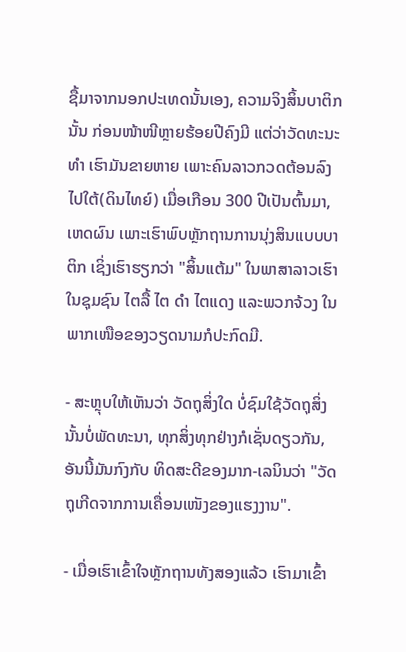ຊື້ມາຈາກນອກປະເທດນັ້ນເອງ, ຄວາມຈິງສິ້ນບາຕິກນັ້ນ ກ່ອນໜ້າໜີຫຼາຍຮ້ອຍປີຄົງມີ ແຕ່ວ່າວັດທະນະທຳ ເຮົາມັນຂາຍຫາຍ ເພາະຄົນລາວກວດຕ້ອນລົງໄປໃຕ້(ດິນໄທຍ໌) ເມື່ອເກືອນ 300 ປີເປັນຕົ້ນມາ, ເຫດຜົນ ເພາະເຮົາພົບຫຼັກຖານການນຸ່ງສິນແບບບາຕິກ ເຊິ່ງເຮົາຮຽກວ່າ "ສິ້ນແຕ້ມ" ໃນພາສາລາວເຮົາ ໃນຊຸມຊົນ ໄຕລື້ ໄຕ ດຳ ໄຕແດງ ແລະພວກຈ້ວງ ໃນພາກເໜືອຂອງວຽດນາມກໍປະກົດມີ.

- ສະຫຼຸບໃຫ້ເຫັນວ່າ ວັດຖຸສິ່ງໃດ ບໍ່ຊົມໃຊ້ວັດຖຸສິ່ງນັ້ນບໍ່ພັດທະນາ, ທຸກສິ່ງທຸກຢ່າງກໍເຊັ່ນດຽວກັນ, ອັນນີ້ມັນກົງກັບ ທິດສະດີຂອງມາກ-ເລນິນວ່າ "ວັດຖຸເກີດຈາກການເຄື່ອນເໜັງຂອງແຮງງານ".

- ເມື່ອເຮົາເຂົ້າໃຈຫຼັກຖານທັງສອງແລ້ວ ເຮົາມາເຂົ້າ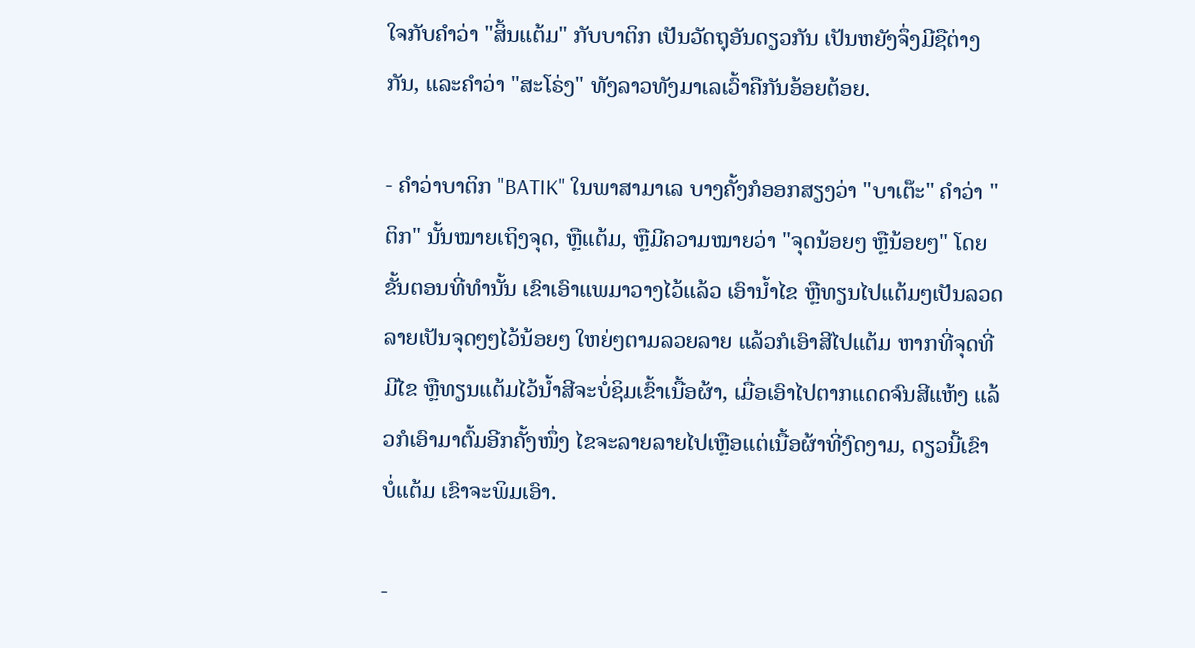ໃຈກັບຄຳວ່າ "ສິ້ນແຕ້ມ" ກັບບາຕິກ ເປັນວັດຖຸອັນດຽວກັນ ເປັນຫຍັງຈຶ່ງມີຊືຕ່າງກັນ, ແລະຄຳວ່າ "ສະໂຣ່ງ" ທັງລາວທັງມາເລເວົ້າຄືກັນອ້ອຍຕ້ອຍ.

- ຄຳວ່າບາຕິກ "BATIK" ໃນພາສາມາເລ ບາງຄັ້ງກໍອອກສຽງວ່າ "ບາເຕ໊ະ" ຄຳວ່າ "ຕິກ" ນັ້ນໝາຍເຖິງຈຸດ, ຫຼືແຕ້ມ, ຫຼືມີຄວາມໝາຍວ່າ "ຈຸດນ້ອຍໆ ຫຼືນ້ອຍໆ" ໂດຍຂັ້ນຕອນທີ່ທຳນັ້ນ ເຂົາເອົາແພມາວາງໄວ້ແລ້ວ ເອົານໍ້າໄຂ ຫຼືທຽນໄປແຕ້ມໆເປັນລວດລາຍເປັນຈຸດໆໆໄວ້ນ້ອຍໆ ໃຫຍ່ໆຕາມລວຍລາຍ ແລ້ວກໍເອົາສີໄປແຕ້ມ ຫາກທີ່ຈຸດທີ່ມີໄຂ ຫຼືທຽນແຕ້ມໄວ້ນ້ຳສີຈະບໍ່ຊິມເຂົ້າເນື້ອຜ້າ, ເມື່ອເອົາໄປຕາກແດດຈົນສີແຫ້ງ ແລ້ວກໍເອົາມາຕົ້ມອີກຄັ້ງໜຶ່ງ ໄຂຈະລາຍລາຍໄປເຫຼືອແຕ່ເນື້ອຜ້າທີ່ງົດງາມ, ດຽວນີ້ເຂົາບໍ່ແຕ້ມ ເຂົາຈະພິມເອົາ.

-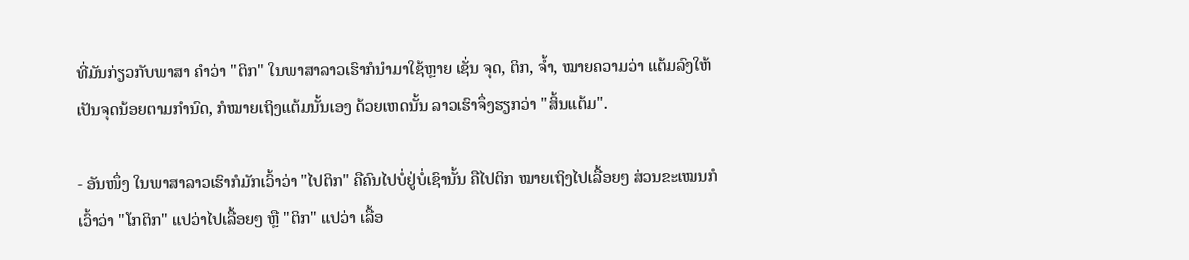ທີ່ມັນກ່ຽວກັບພາສາ ຄຳວ່າ "ຕິກ" ໃນພາສາລາວເຮົາກໍນໍາມາໃຊ້ຫຼາຍ ເຊັ່ນ ຈຸດ, ຕິກ, ຈ້ຳ, ໝາຍຄວາມວ່າ ແຕ້ມລົງໃຫ້ເປັນຈຸດນ້ອຍຕາມກຳນົດ, ກໍໝາຍເຖິງແຕ້ມນັ້ນເອງ ດ້ວຍເຫດນັ້ນ ລາວເຮົາຈຶ່ງຮຽກວ່າ "ສິ້ນແຕ້ມ".

- ອັນໜຶ່ງ ໃນພາສາລາວເຮົາກໍມັກເວົ້າວ່າ "ໄປຕິກ" ຄືຄົນໄປບໍ່ຢູ່ບໍ່ເຊົານັ້ນ ຄືໄປຕິກ ໝາຍເຖິງໄປເລື້ອຍໆ ສ່ວນຂະເໝນກໍເວົ້າວ່າ "ໂກຕິກ" ແປວ່າໄປເລື້ອຍໆ ຫຼື "ຕິກ" ແປວ່າ ເລື້ອ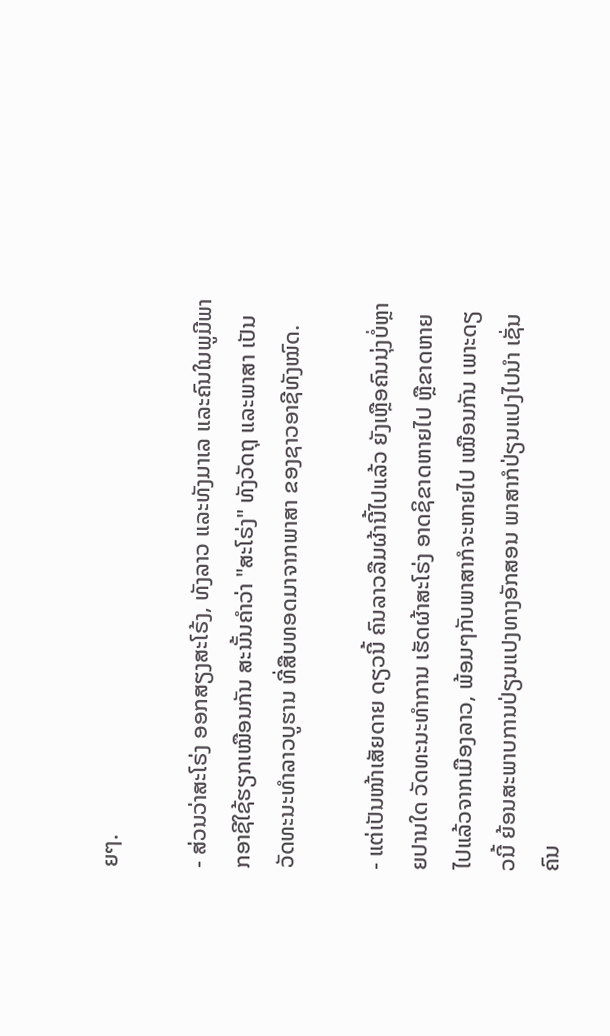ຍໆ.

- ສ່ວນວ່າສະໂຣ່ງ ອອກສຽງສະໂຣ້ງ, ທັງລາວ ແລະທັງມາເລ ແລະຄົນໃນພູມີພາກອາຊີໃຊ້ຮຽກເໝືອນກັນ ສະນັ້ນຄຳວ່າ "ສະໂຣ່ງ" ທັງວັດຖຸ ແລະພາສາ ເປັນວັດທະນະທຳລາວບູຮານ ທີ່ສືບທອດມາຈາກພາສາ ຂອງຊາວອາຊີທັງໝົດ.

- ແຕ່ເປັນໜ້າເສັຍດາຍ ດຽວນີ້ ຄົນລາວລືມຜ້ານີ້ໄປແລ້ວ ຍັງເຫຼືອຄົນນຸ່ງບໍ່ຫຼາຍປານໃດ ວັດທະນະທຳການ ເຮັດຜ້າສະໂຣ່ງ ອາດຊິຂາດຫາຍໄປ ຫຼືຂາດຫາຍໄປແລ້ວຈາກເມືອງລາວ, ພ້ອມໆກັບພາສາກໍຈະຫາຍໄປ ເໝືອນກັນ ເພາະດຽວນີ້ ຍ້ອນສະພາບການປ່ຽນແປງທາງອັກສອນ ພາສາກໍປ່ຽນແປງໄປນໍາ ເຊັ່ນ ຄົນ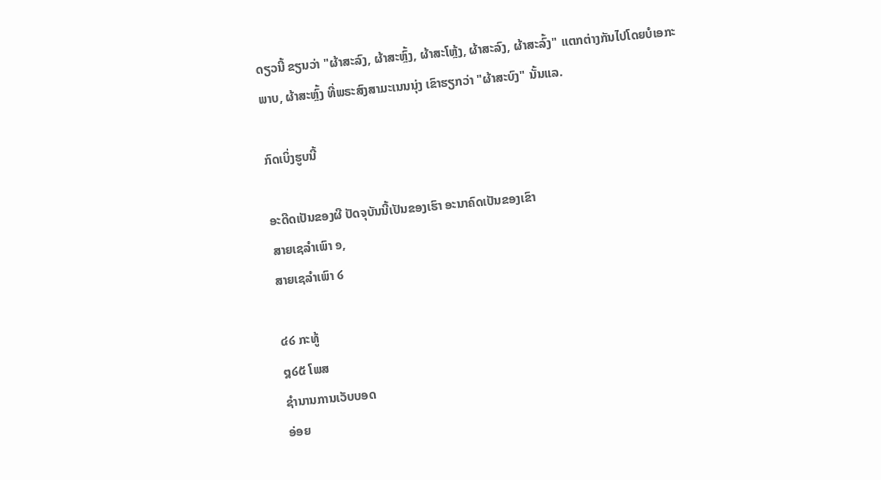ດຽວນີ້ ຂຽນວ່າ "ຜ້າສະລົງ, ຜ້າສະຫຼົ້ງ, ຜ້າສະໂຫຼ້ງ, ຜ້າສະລົງ, ຜ້າສະລົ້ງ" ແຕກຕ່າງກັນໄປໂດຍບໍເອກະພາບ, ຜ້າສະຫຼົ້ງ ທີ່ພຣະສົງສາມະເນນນຸ່ງ ເຂົາຮຽກວ່າ "ຜ້າສະບົງ" ນັ້ນແລ.

ກົດເບິ່ງຮູບນີ້

ອະດີດເປັນຂອງຜີ ປັດຈຸບັນນີ້ເປັນຂອງເຮົາ ອະນາຄົດເປັນຂອງເຂົາ
ສາຍເຊລຳເພົາ ໑,
ສາຍເຊລຳເພົາ ໒

໔໒ ກະທູ້
໘໒໕ ໂພສ
ຊຳນານການເວັບບອດ
ອ່ອຍ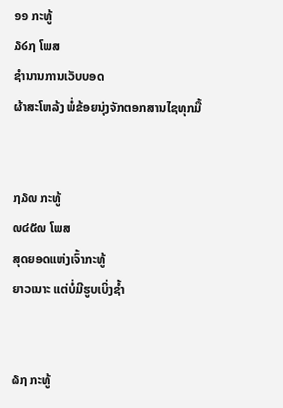໑໑ ກະທູ້
໓໒໗ ໂພສ
ຊຳນານການເວັບບອດ
ຜ້າສະໂຫລ້ງ ພໍ່ຂ້ອຍນຸ່ງຈັກຕອກສານໄຊທຸກມື້


໗໓໙ ກະທູ້
໙໔໕໙ ໂພສ
ສຸດຍອດແຫ່ງເຈົ້າກະທູ້
ຍາວເນາະ ແຕ່ບໍ່ມີຮູບເບິ່ງຊ້ຳ


໖໗ ກະທູ້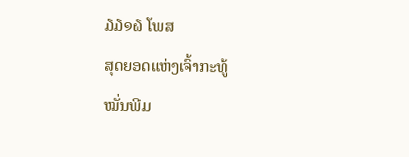໓໓໑໖ ໂພສ
ສຸດຍອດແຫ່ງເຈົ້າກະທູ້
ໝັ່ນພີມ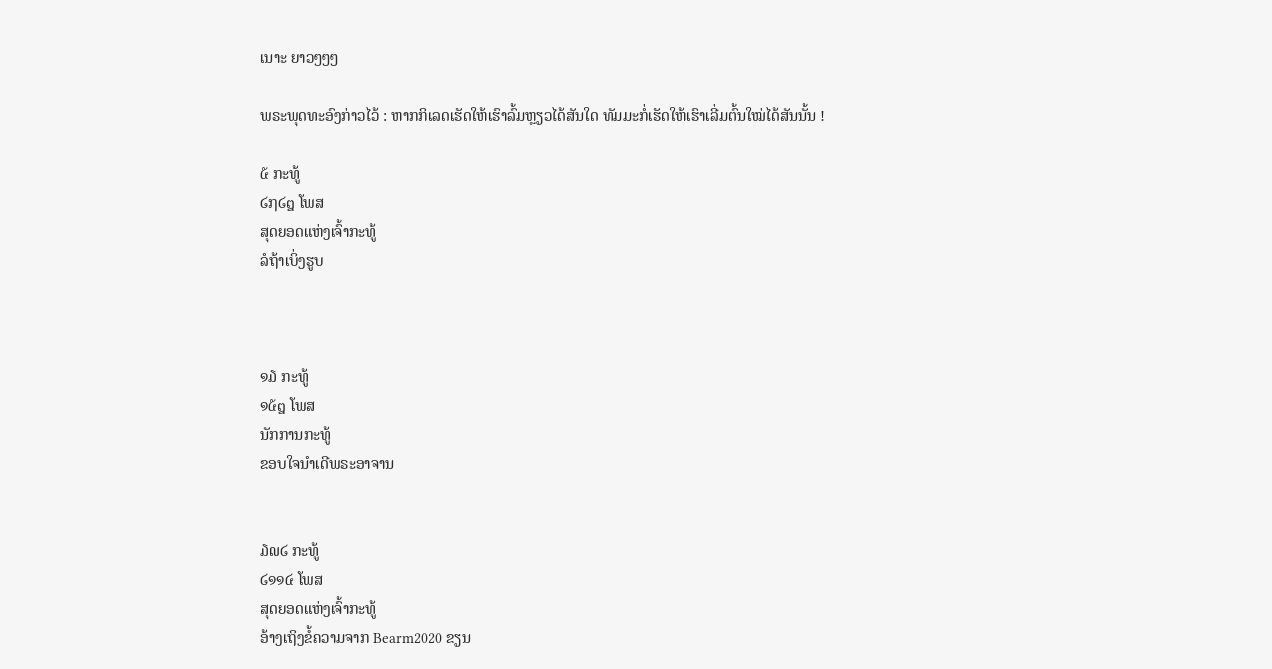ເນາະ ຍາວໆໆໆ

ພຣະພຸດທະອົງກ່າວໄວ້ : ຫາກກິເລດເຮັດໃຫ້ເຮົາລົ້ມຫຼຽວໄດ້ສັນໃດ ທັມມະກໍ່ເຮັດໃຫ້ເຮົາເລີ່ມຕົ້ນໃໝ່ໄດ້ສັນນັ້ນ !

໕ ກະທູ້
໒໗໒໘ ໂພສ
ສຸດຍອດແຫ່ງເຈົ້າກະທູ້
ລໍຖ້າເບິ່ງຮູບ



໑໓ ກະທູ້
໑໕໘ ໂພສ
ນັກການກະທູ້
ຂອບໃຈນຳເດີພຣະອາຈານ


໓໙໒ ກະທູ້
໒໑໑໔ ໂພສ
ສຸດຍອດແຫ່ງເຈົ້າກະທູ້
ອ້າງເຖິງຂໍ້ຄວາມຈາກ Bearm2020 ຂຽນ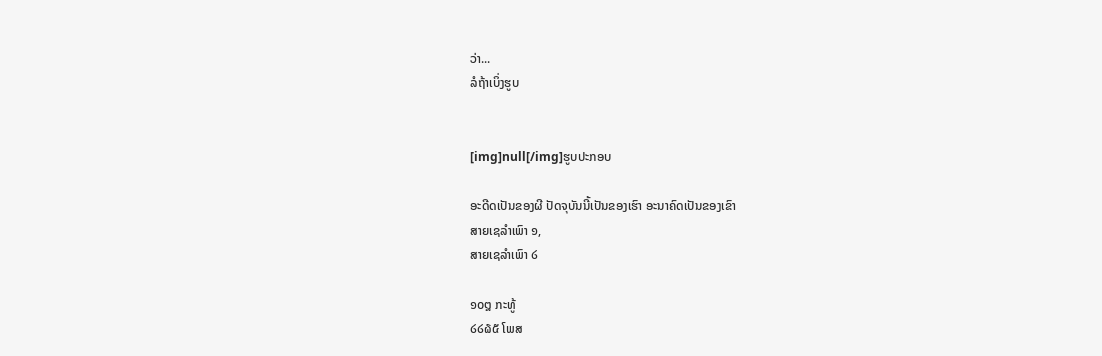ວ່າ...
ລໍຖ້າເບິ່ງຮູບ


[img]null[/img]ຮູບປະກອບ

ອະດີດເປັນຂອງຜີ ປັດຈຸບັນນີ້ເປັນຂອງເຮົາ ອະນາຄົດເປັນຂອງເຂົາ
ສາຍເຊລຳເພົາ ໑,
ສາຍເຊລຳເພົາ ໒

໑໐໘ ກະທູ້
໒໒໖໕ ໂພສ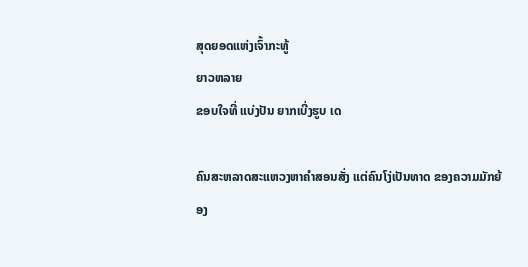ສຸດຍອດແຫ່ງເຈົ້າກະທູ້
ຍາວຫລາຍ
ຂອບໃຈທີ່ ແບ່ງປັນ ຍາກເບີ່ງຮູບ ເດ

ຄົນສະຫລາດສະແຫວງຫາຄຳສອນສັ່ງ ແຕ່ຄົນໂງ່ເປັນທາດ ຂອງຄວາມມັກຍ້ອງ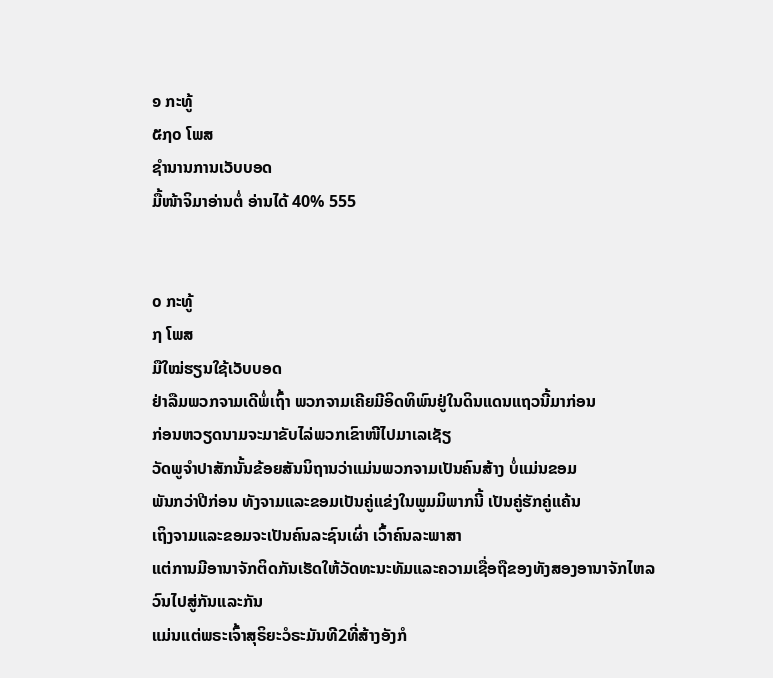໑ ກະທູ້
໕໗໐ ໂພສ
ຊຳນານການເວັບບອດ
ມື້ໜ້າຈິມາອ່ານຕໍ່ ອ່ານໄດ້ 40% 555


໐ ກະທູ້
໗ ໂພສ
ມືໃໝ່ຮຽນໃຊ້ເວັບບອດ
ຢ່າລືມພວກຈາມເດີພໍ່ເຖົ້າ ພວກຈາມເຄີຍມີອິດທິພົນຢູ່ໃນດິນແດນແຖວນີ້ມາກ່ອນ
ກ່ອນຫວຽດນາມຈະມາຂັບໄລ່ພວກເຂົາໜີໄປມາເລເຊັຽ
ວັດພູຈຳປາສັກນັ້ນຂ້ອຍສັນນິຖານວ່າແມ່ນພວກຈາມເປັນຄົນສ້າງ ບໍ່ແມ່ນຂອມ
ພັນກວ່າປີກ່ອນ ທັງຈາມແລະຂອມເປັນຄູ່ແຂ່ງໃນພູມມິພາກນີ້ ເປັນຄູ່ຮັກຄູ່ແຄ້ນ
ເຖິງຈາມແລະຂອມຈະເປັນຄົນລະຊົນເຜົ່າ ເວົ້າຄົນລະພາສາ
ແຕ່ການມີອານາຈັກຕິດກັນເຮັດໃຫ້ວັດທະນະທັມແລະຄວາມເຊື່ອຖືຂອງທັງສອງອານາຈັກໄຫລວົນໄປສູ່ກັນແລະກັນ
ແມ່ນແຕ່ພຣະເຈົ້າສຸຣິຍະວໍຣະມັນທີ2ທີ່ສ້າງອັງກໍ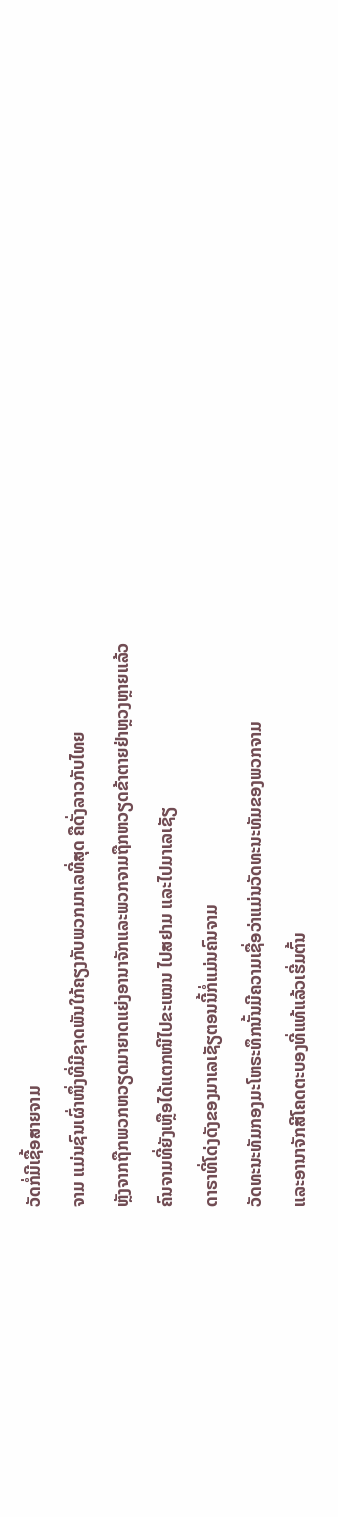ວັດກໍ່ມີເຊື້ອສາຍຈາມ
ຈາມ ແມ່ນຊົນເຜົ່າໜຶ່ງທີ່ມີຊາດພັນໃກ້ຄຽງກັບພວກມາເລທີ່ສຸດ ຄືດັ່ງລາວກັບໄທຍ
ຫຼັງຈາກຖືກພວກຫວຽດມາຍາດແຍ່ງອານາຈັກແລະພວກຈາມຖືກຫວຽດຂ້າຕາຍຢ່າຫຼວງຫຼາຍແລ້ວ
ຄົນຈາມທີ່ຍັງເຫຼືອໄດ້ແຕກໜີໄປຂະເໝນ ໄປສຢາມ ແລະໄປມາເລເຊັຽ
ດາຣາທີ່ໂດ່ງດັງຂອງມາເລເຊັຽຕອນນີ້ກໍ່ແມ່ນຄົນຈາມ
ວັດທະນະທັມກອງມະໂຫຣະທຶກນັ້ນມີຄວາມເຊື່ອວ່າແມ່ນວັດທະນະທັມຂອງພວກຈາມ
ແລະອານາຈັກສີໂຄດຕະບອງທີ່ແທ້ແລ້ວເຮີ່ມຕົ້ນ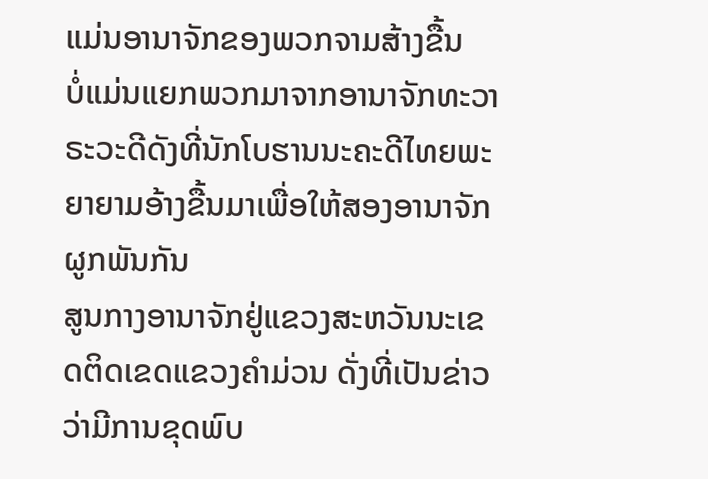ແມ່ນອານາຈັກຂອງພວກຈາມສ້າງຂື້ນ
ບໍ່ແມ່ນແຍກພວກມາຈາກອານາຈັກທະວາຣະວະດີດັງທີ່ນັກໂບຮານນະຄະດີໄທຍພະຍາຍາມອ້າງຂື້ນມາເພື່ອໃຫ້ສອງອານາຈັກຜູກພັນກັນ
ສູນກາງອານາຈັກຢູ່ແຂວງສະຫວັນນະເຂດຕິດເຂດແຂວງຄຳມ່ວນ ດັ່ງທີ່ເປັນຂ່າວວ່າມີການຂຸດພົບ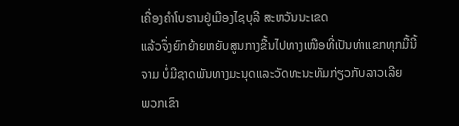ເຄື່ອງຄຳໂບຮານຢູ່ເມືອງໄຊບຸລີ ສະຫວັນນະເຂດ
ແລ້ວຈຶ່ງຍົກຍ້າຍຫຍັບສູນກາງຂື້ນໄປທາງເໜືອທີ່ເປັນທ່າແຂກທຸກມື້ນີ້
ຈາມ ບໍ່ມີຊາດພັນທາງມະນຸດແລະວັດທະນະທັມກ່ຽວກັບລາວເລີຍ
ພວກເຂົາ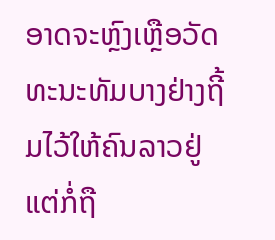ອາດຈະຫຼົງເຫຼືອວັດທະນະທັມບາງຢ່າງຖີ້ມໄວ້ໃຫ້ຄົນລາວຢູ່
ແຕ່ກໍ່ຖື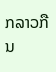ກລາວກືນ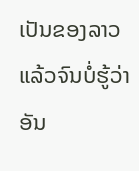ເປັນຂອງລາວແລ້ວຈົນບໍ່ຮູ້ວ່າອັນ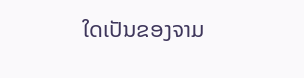ໃດເປັນຂອງຈາມ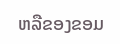ຫລືຂອງຂອມ